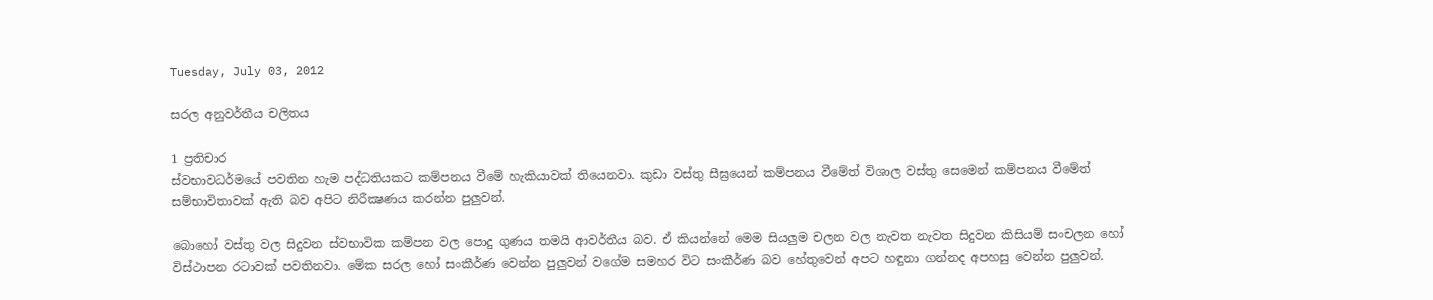Tuesday, July 03, 2012

සරල අනුවර්තීය චලිතය

1 ප්‍රතිචාර
ස්වභාවධර්මයේ පවතින හැම පද්ධතියකට කම්පනය වීමේ හැකියාවක් තියෙනවා. කුඩා වස්තු සීඝ්‍රයෙන් කම්පනය වීමේත් විශාල වස්තු සෙමෙන් කම්පනය වීමේත් සම්භාවිතාවක් ඇති බව අපිට නිරීක්‍ෂණය කරන්න පුලුවන්.

බොහෝ වස්තු වල සිදුවන ස්වභාවික කම්පන වල පොදු ගුණය තමයි ආවර්තීය බව. ඒ කියන්නේ මෙම සියලුම චලන වල නැවත නැවත සිදුවන කිසියම් සංචලන හෝ විස්ථාපන රටාවක් පවතිනවා. මේක සරල හෝ සංකීර්ණ වෙන්න පුලුවන් වගේම සමහර විට සංකීර්ණ බව හේතුවෙන් අපට හඳුනා ගන්නද අපහසු වෙන්න පුලුවන්.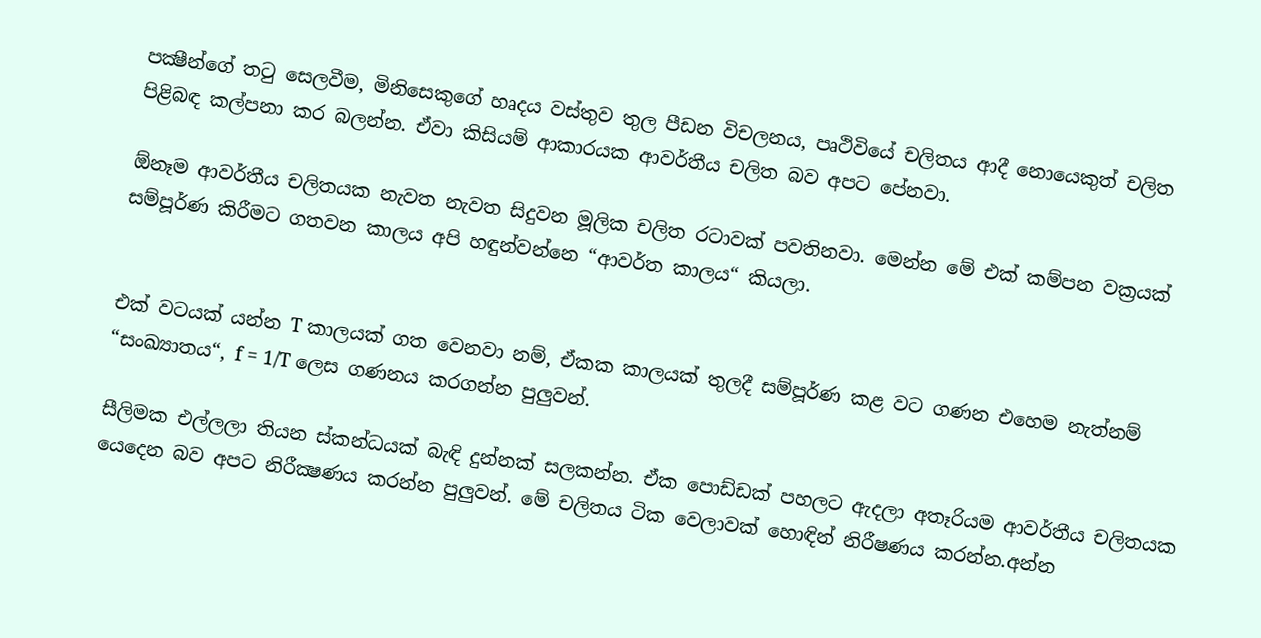පක්‍ෂීන්ගේ තටු සෙලවීම, මිනිසෙකුගේ හෘදය වස්තුව තුල පීඩන විචලනය, පෘථිවියේ චලිතය ආදී නොයෙකුත් චලිත පිළිබඳ කල්පනා කර බලන්න. ඒවා කිසියම් ආකාරයක ආවර්තීය චලිත බව අපට පේනවා.

ඕනෑම ආවර්තීය චලිතයක නැවත නැවත සිදුවන මූලික චලිත රටාවක් පවතිනවා. මෙන්න මේ එක් කම්පන වක්‍රයක් සම්පූර්ණ කිරීමට ගතවන කාලය අපි හඳුන්වන්නෙ “ආවර්ත කාලය“ කියලා.


එක් වටයක් යන්න T කාලයක් ගත වෙනවා නම්, ඒකක කාලයක් තුලදී සම්පූර්ණ කළ වට ගණන එහෙම නැත්නම් “සංඛ්‍යාතය“, f = 1/T ලෙස ගණනය කරගන්න පුලුවන්.

සීලිමක එල්ලලා තියන ස්කන්ධයක් බැඳි දුන්නක් සලකන්න. ඒක පොඩ්ඩක් පහලට ඇදලා අතෑරියම ආවර්තීය චලිතයක යෙදෙන බව අපට නිරීක්‍ෂණය කරන්න පුලුවන්. මේ චලිතය ටික වෙලාවක් හොඳින් නිරීෂණය කරන්න.අන්න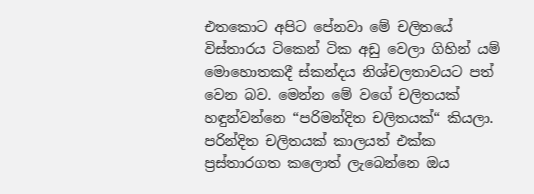එතකොට අපිට පේනවා මේ චලිතයේ විස්තාරය ටිකෙන් ටික අඩු වෙලා ගිහින් යම් මොහොතකදී ස්කන්දය නිශ්චලතාවයට පත් වෙන බව. මෙන්න මේ වගේ චලිතයක් හඳුන්වන්නෙ “පරිමන්දිත චලිතයක්“ කියලා. පරින්දිත චලිතයක් කාලයත් එක්ක ප්‍රස්තාරගත කලොත් ලැබෙන්නෙ ඔය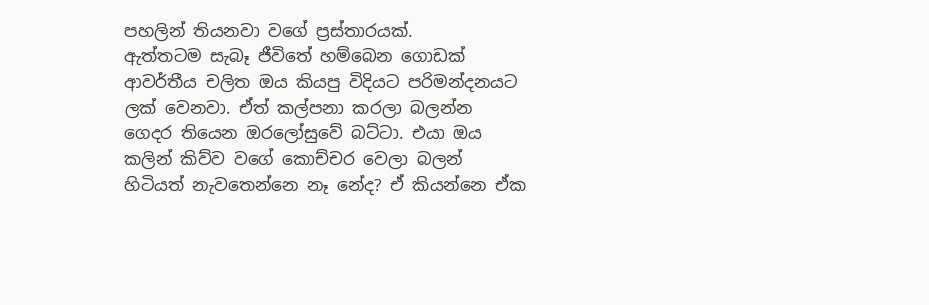පහලින් තියනවා වගේ ප්‍රස්තාරයක්.
ඇත්තටම සැබෑ ජීවිතේ හම්බෙන ගොඩක් ආවර්තීය චලිත ඔය කියපු විදියට පරිමන්දනයට ලක් වෙනවා. ඒත් කල්පනා කරලා බලන්න ගෙදර තියෙන ඔරලෝසුවේ බට්ටා. එයා ඔය කලින් කිව්ව වගේ කොච්චර වෙලා බලන් හිටියත් නැවතෙන්නෙ නෑ නේද? ඒ කියන්නෙ ඒක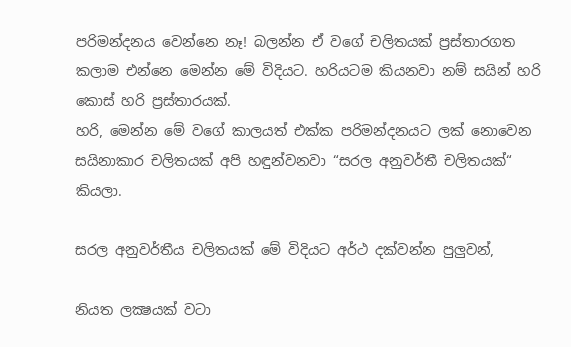පරිමන්දනය වෙන්නෙ නෑ! බලන්න ඒ වගේ චලිතයක් ප්‍රස්තාරගත කලාම එන්නෙ මෙන්න මේ විදියට. හරියටම කියනවා නම් සයින් හරි කොස් හරි ප්‍රස්තාරයක්.
හරි, මෙන්න මේ වගේ කාලයත් එක්ක පරිමන්දනයට ලක් නොවෙන සයිනාකාර චලිතයක් අපි හඳුන්වනවා “සරල අනුවර්තී චලිතයක්“ කියලා.

සරල අනුවර්තීය චලිතයක් මේ විදියට අර්ථ දක්වන්න පුලුවන්,

නියත ලක්‍ෂයක් වටා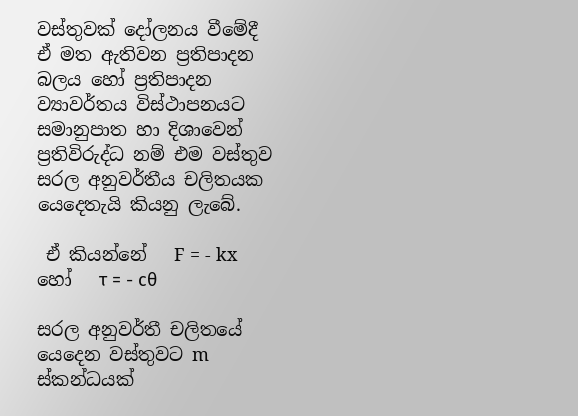වස්තුවක් දෝලනය වීමේදී ඒ මත ඇතිවන ප්‍රතිපාදන බලය හෝ ප්‍රතිපාදන ව්‍යාවර්තය විස්ථාපනයට සමානුපාත හා දිශාවෙන් ප්‍රතිවිරුද්ධ නම් එම වස්තුව සරල අනුවර්තීය චලිතයක යෙදෙතැයි කියනු ලැබේ.

 ඒ කියන්නේ   F = - kx   හෝ   τ = - cθ

සරල අනුවර්තී චලිතයේ යෙදෙන වස්තුවට m ස්කන්ධයක්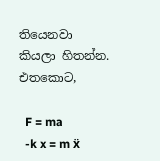තියෙනවා කියලා හිතන්න. එතකොට,

  F = ma
  -k x = m ẍ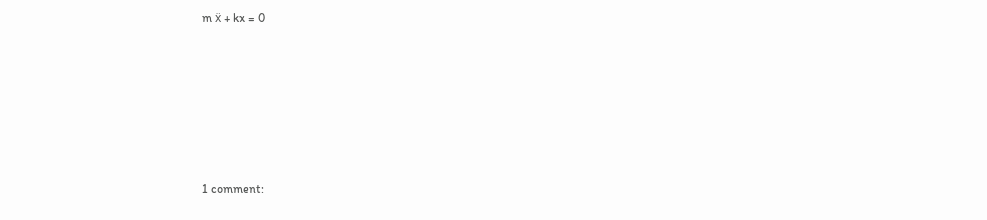m ẍ + kx = 0










1 comment: